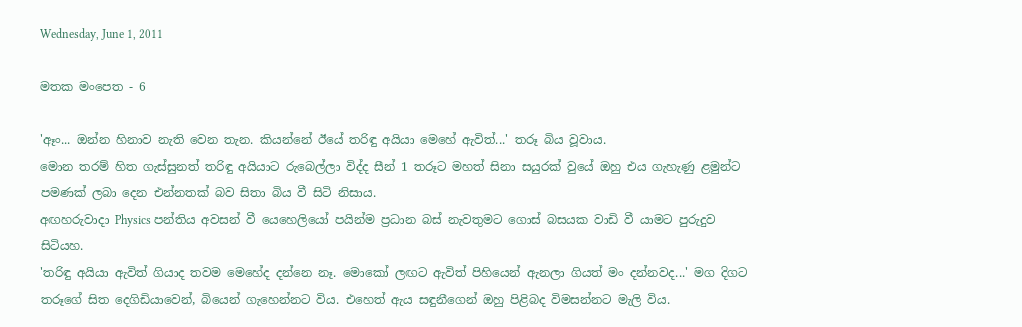Wednesday, June 1, 2011

මතක මංපෙත - 6

'ඈං... ඔන්න හිනාව නැති වෙන තැන. කියන්නේ ඊයේ තරිඳු අයියා මෙහේ ඇවිත්...' තරූ බිය වූවාය.
මොන තරම් හිත ගැස්සුනත් තරිඳු අයියාට රුබෙල්ලා විද්ද සීන් 1 තරූට මහත් සිනා සයුරක් වුයේ ඔහු එය ගැහැණු ළමුන්ට පමණක් ලබා දෙන එන්නතක් බව සිතා බිය වී සිටි නිසාය.
අඟහරුවාදා Physics පන්තිය අවසන් වී යෙහෙලියෝ පයින්ම ප්‍රධාන බස් නැවතුමට ගොස් බසයක වාඩි වී යාමට පුරුදුව සිටියහ.
'තරිඳු අයියා ඇවිත් ගියාද තවම මෙහේද දන්නෙ නෑ. මොකෝ ලඟට ඇවිත් පිහියෙන් ඇනලා ගියත් මං දන්නවද...' මග දිගට තරූගේ සිත දෙගිඩියාවෙන්, බියෙන් ගැහෙන්නට විය. එහෙත් ඇය සඳුනීගෙන් ඔහු පිළිබද විමසන්නට මැලි විය.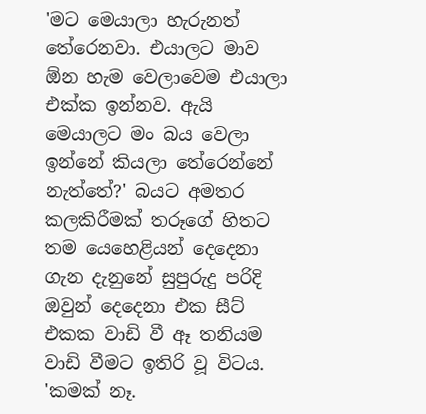'මට මෙයාලා හැරුනත් තේරෙනවා. එයාලට මාව ඕන හැම වෙලාවෙම එයාලා එක්ක ඉන්නව. ඇයි මෙයාලට මං බය වෙලා ඉන්නේ කියලා තේරෙන්නේ නැත්තේ?' බයට අමතර කලකිරීමක් තරූගේ හිතට තම යෙහෙළියන් දෙදෙනා ගැන දැනුනේ සුපුරුදු පරිදි ඔවුන් දෙදෙනා එක සීට් එකක වාඩි වී ඈ තනියම වාඩි වීමට ඉතිරි වූ විටය.
'කමක් නෑ.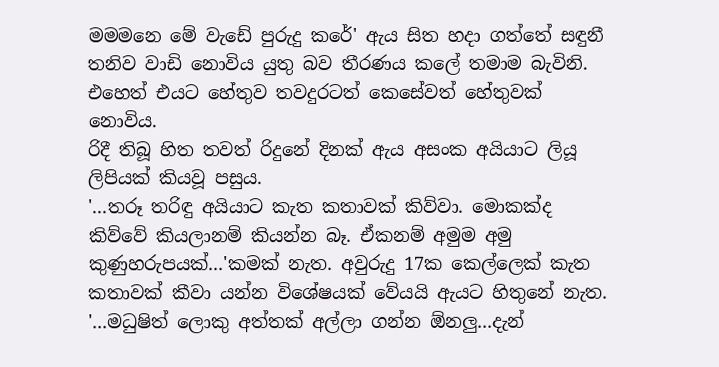මමමනෙ මේ වැඩේ පුරුදු කරේ' ඇය සිත හදා ගත්තේ සඳුනී තනිව වාඩි නොවිය යුතු බව තීරණය කලේ තමාම බැවිනි. එහෙත් එයට හේතුව තවදුරටත් කෙසේවත් හේතුවක් නොවිය.
රිදී තිබූ හිත තවත් රිදුනේ දිනක් ඇය අසංක අයියාට ලියූ ලිපියක් කියවූ පසුය.
'...තරූ තරිඳු අයියාට කැත කතාවක් කිව්වා. මොකක්ද කිව්වේ කියලානම් කියන්න බෑ. ඒකනම් අමුම අමු කුණුහරුපයක්...'කමක් නැත. අවුරුදු 17ක කෙල්ලෙක් කැත කතාවක් කීවා යන්න විශේෂයක් වේයයි ඇයට හිතුනේ නැත.
'...මධුෂිත් ලොකු අත්තක් අල්ලා ගන්න ඕනලු...දැන්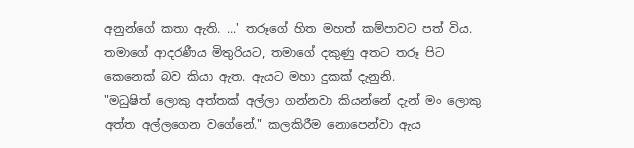අනුන්ගේ කතා ඇති. ...' තරූගේ හිත මහත් කම්පාවට පත් විය. තමාගේ ආදරණීය මිතුරියට, තමාගේ දකුණු අතට තරූ පිට කෙනෙක් බව කියා ඇත. ඇයට මහා දුකක් දැනුනි.
"මධුෂිත් ලොකු අත්තක් අල්ලා ගන්නවා කියන්නේ දැන් මං ලොකු අත්ත අල්ලගෙන වගේනේ." කලකිරීම නොපෙන්වා ඇය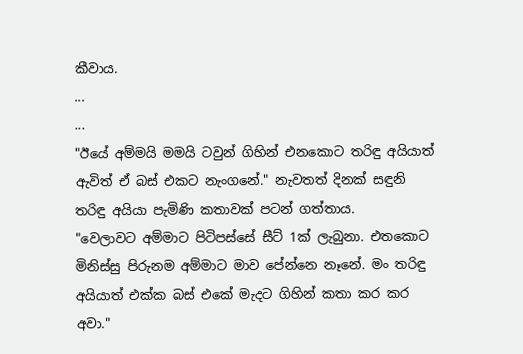කීවාය.
...
...
"ඊයේ අම්මයි මමයි ටවුන් ගිහින් එනකොට තරිඳු අයියාත් ඇවිත් ඒ බස් එකට නැංගනේ." නැවතත් දිනක් සඳුනි තරිඳු අයියා පැමිණි කතාවක් පටන් ගත්තාය.
"වෙලාවට අම්මාට පිටිපස්සේ සීට් 1ක් ලැබුනා. එතකොට මිනිස්සු පිරුනම අම්මාට මාව පේන්නෙ නෑනේ. මං තරිඳු අයියාත් එක්ක බස් එකේ මැදට ගිහින් කතා කර කර අවා."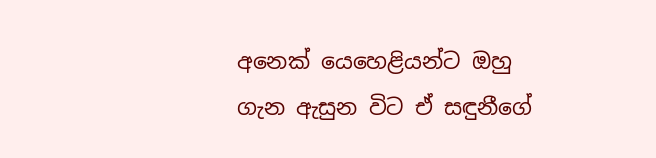අනෙක් යෙහෙළියන්ට ඔහු ගැන ඇසුන විට ඒ සඳුනීගේ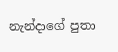නැන්දාගේ පුතා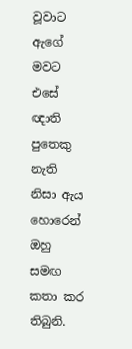වූවාට ඇගේ මවට  එසේ ඥාති පුතෙකු නැති නිසා ඇය හොරෙන් ඔහු සමඟ කතා කර තිබුනි.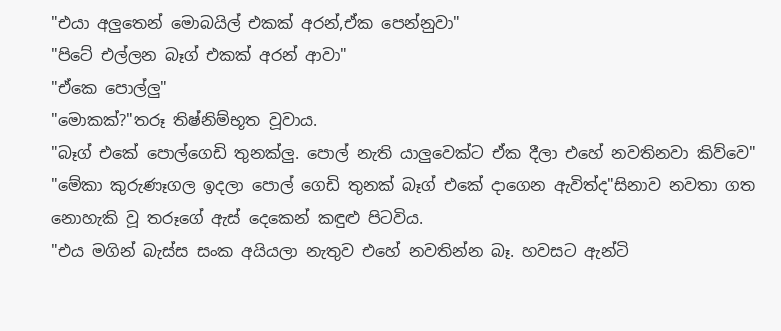"එයා අලුතෙන් මොබයිල් එකක් අරන්,ඒක පෙන්නුවා"
"පිටේ එල්ලන බෑග් එකක් අරන් ආවා"
"ඒකෙ පොල්ලු"
"මොකක්?"තරූ තිෂ්නිම්භූත වූවාය.
"බෑග් එකේ පොල්ගෙඩි තුනක්ලු. පොල් නැති යාලුවෙක්ට ඒක දීලා එහේ නවතිනවා කිව්වෙ"
"මේකා කුරුණෑගල ඉදලා පොල් ගෙඩි තුනක් බෑග් එකේ දාගෙන ඇවිත්ද"සිනාව නවතා ගත නොහැකි වූ තරූගේ ඇස් දෙකෙන් කඳුළු පිටවිය.
"එය මගින් බැස්ස සංක අයියලා නැතුව එහේ නවතින්න බෑ. හවසට ඇන්ටි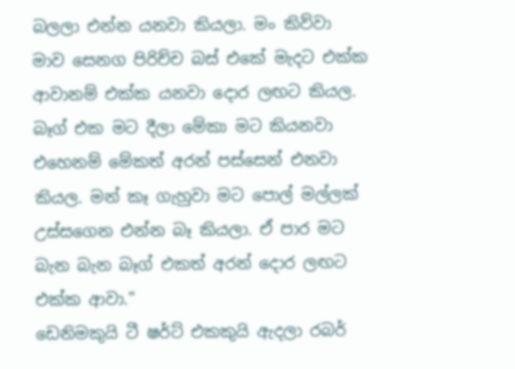බලලා එන්න යනවා කියලා. මං කිව්වා මාව සෙනග පිරිච්ච බස් එකේ මැදට එක්ක ආවානම් එක්ක යනවා දොර ලඟට කියල. බෑග් එක මට දීලා මේකා මට කියනවා එහෙනම් මේකත් අරන් පස්සෙන් එනවා කියල. මන් කෑ ගැහුවා මට පොල් මල්ලක් උස්සගෙන එන්න බෑ කියලා. ඒ පාර මට බැන බැන බෑග් එකත් අරන් දොර ලඟට එක්ක ආවා."
ඩෙනිමකුයි ටී ෂර්ට් එකකුයි ඇදලා රබර්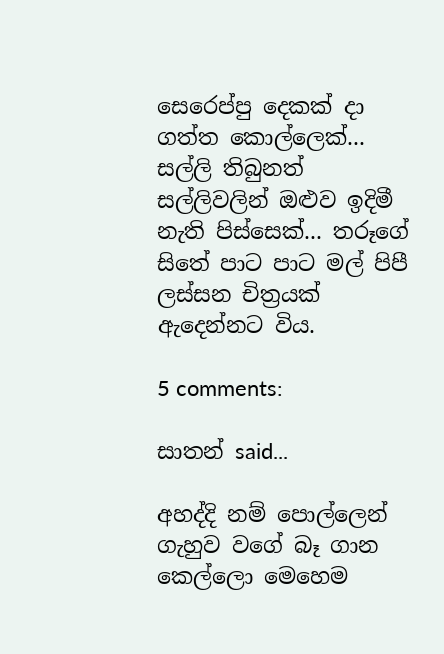සෙරෙප්පු දෙකක් දා ගත්ත කොල්ලෙක්... සල්ලි තිබුනත් සල්ලිවලින් ඔළුව ඉදිමී නැති පිස්සෙක්... තරූගේ සිතේ පාට පාට මල් පිපී ලස්සන චිත්‍රයක් ඇදෙන්නට විය.

5 comments:

සාතන් said...

අහද්දි නම් පොල්ලෙන් ගැහුව වගේ බෑ ගාන කෙල්ලො මෙහෙම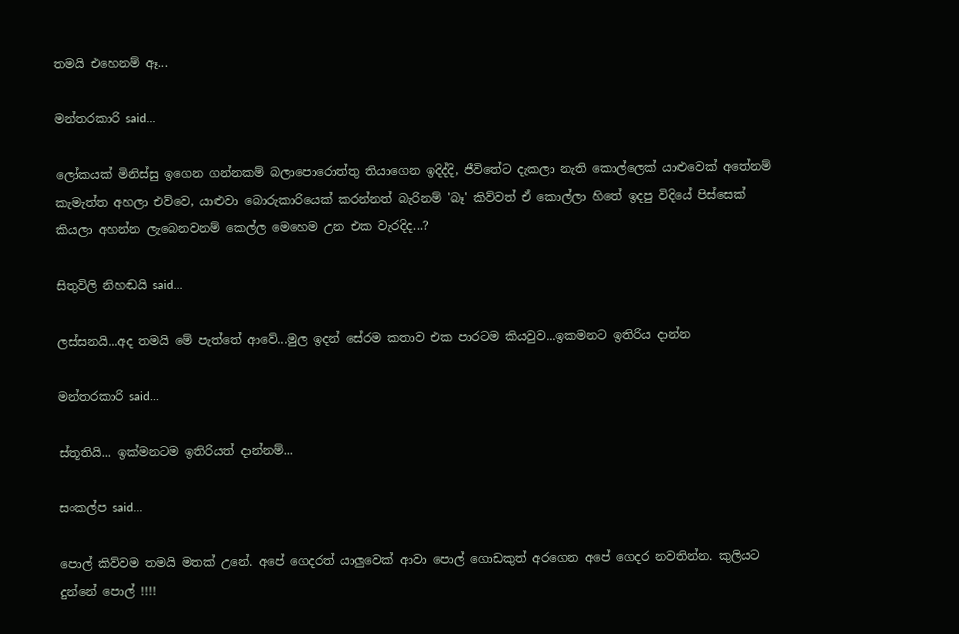තමයි එහෙනම් ඈ...

මන්තරකාරි said...

ලෝකයක් මිනිස්සු ඉගෙන ගන්නකම් බලාපොරොත්තු තියාගෙන ඉදිද්දි, ජීවිතේට දැකලා නැති කොල්ලෙක් යාළුවෙක් අතේනම් කැමැත්ත අහලා එව්වෙ, යාළුවා බොරුකාරියෙක් කරන්නත් බැරිනම් 'බෑ' කිව්වත් ඒ කොල්ලා හිතේ ඉදපු විදියේ පිස්සෙක් කියලා අහන්න ලැබෙනවනම් කෙල්ල මෙහෙම උන එක වැරදිද...?

සිතුවිලි නිහඬයි said...

ලස්සනයි...අද තමයි මේ පැත්තේ ආවේ...මුල ඉදන් සේරම කතාව එක පාරටම කියවුව...ඉකමනට ඉතිරිය දාන්න

මන්තරකාරි said...

ස්තූතියි... ඉක්මනටම ඉතිරියත් දාන්නම්...

සංකල්ප said...

පොල් කිව්වම තමයි මතක් උනේ. අපේ ගෙදරත් යාලුවෙක් ආවා පොල් ගොඩකුත් අරගෙන අපේ ගෙදර නවතින්න. කුලියට දුන්නේ පොල් !!!!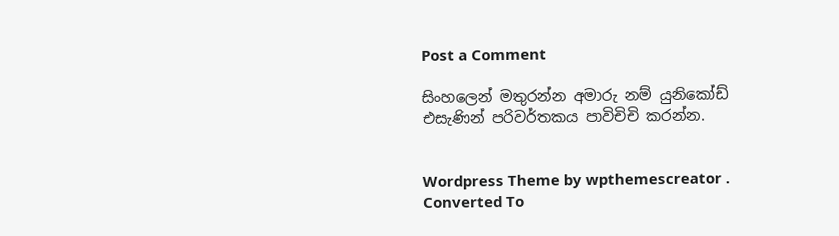Post a Comment

සිංහලෙන් මතුරන්න අමාරු නම් යුනිකෝඩ් එසැණින් පරිවර්තකය පාවිචිචි කරන්න.


Wordpress Theme by wpthemescreator .
Converted To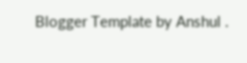Blogger Template by Anshul .